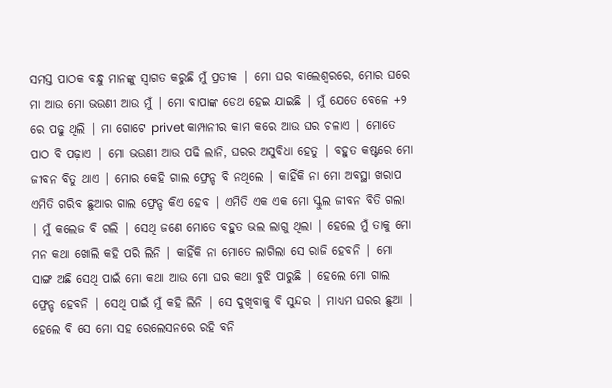ସମସ୍ତ ପାଠକ ବନ୍ଧୁ ମାନଙ୍କୁ ସ୍ୱାଗତ କରୁଛି ମୁଁ ପ୍ରତୀକ | ମୋ ଘର ବାଲେଶ୍ୱରରେ, ମୋର ଘରେ ମା ଆଉ ମୋ ଭଉଣୀ ଆଉ ମୁଁ | ମୋ ବାପାଙ୍କ ଡେଥ ହେଇ ଯାଇଛି | ମୁଁ ଯେତେ ବେଳେ +୨ ରେ ପଢୁ ଥିଲି | ମା ଗୋଟେ privet କାମ୍ପାନୀର କାମ କରେ ଆଉ ଘର ଚଳାଏ | ମୋତେ ପାଠ ବି ପଢ଼ାଏ | ମୋ ଭଉଣୀ ଆଉ ପଢି ଲାନି, ଘରର ଅସୁବିଧା ହେତୁ | ବହୁତ କଷ୍ଟରେ ମୋ ଜୀବନ ବିତୁ ଥାଏ | ମୋର କେହି ଗାଲ ଫ୍ରେନ୍ଡ ବି ନଥିଲେ | କାହିଁକି ନା ମୋ ଅବସ୍ଥା ଖରାପ ଏମିତି ଗରିବ ଛୁଆର ଗାଲ ଫ୍ରେନ୍ଡ କିଏ ହେବ | ଏମିତି ଏକ ଏକ ମୋ ସ୍କୁଲ ଜୀବନ ବିତି ଗଲା | ମୁଁ କଲେଜ ବି ଗଲି | ସେଥି ଜଣେ ମୋତେ ବହୁତ ଭଲ ଲାଗୁ ଥିଲା | ହେଲେ ମୁଁ ତାକୁ ମୋ ମନ କଥା ଖୋଲି କହି ପରି ଲିନି | କାହିଁକି ନା ମୋତେ ଲାଗିଲା ସେ ରାଜି ହେବନି | ମୋ ସାଙ୍ଗ ଅଛି ସେଥି ପାଇଁ ମୋ କଥା ଆଉ ମୋ ଘର କଥା ବୁଝି ପାରୁଛି | ହେଲେ ମୋ ଗାଲ ଫ୍ରେନ୍ଡ ହେବନି | ସେଥି ପାଇଁ ମୁଁ କହି ଲିନି | ସେ ଦୁଖିବାକୁ ବି ସୁନ୍ଦର | ମାଧ୍ୟମ ଘରର ଛୁଆ | ହେଲେ ବି ସେ ମୋ ସହ ରେଲେସନରେ ରହି ବନି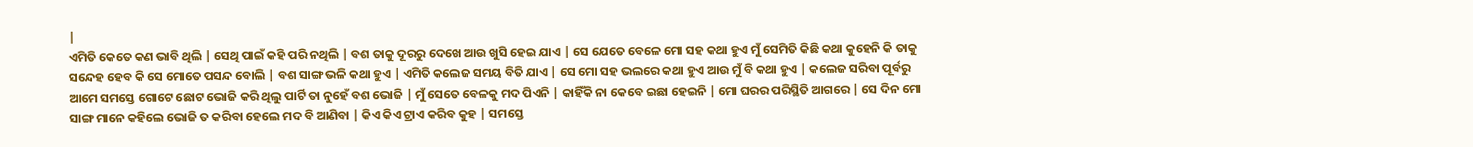|
ଏମିତି କେତେ କଣ ଭାବି ଥିଲି | ସେଥି ପାଇଁ କହି ପରି ନଥିଲି | ବଶ ତାକୁ ଦୂରରୁ ଦେଖେ ଆଉ ଖୁସି ହେଇ ଯାଏ | ସେ ଯେତେ ବେଳେ ମୋ ସହ କଥା ହୁଏ ମୁଁ ସେମିତି କିଛି କଥା କୁହେନି କି ତାକୁ ସନ୍ଦେହ ହେବ କି ସେ ମୋତେ ପସନ୍ଦ ବୋଲି | ବଶ ସାଙ୍ଗ ଭଳି କଥା ହୁଏ | ଏମିତି କଲେଜ ସମୟ ବିତି ଯାଏ | ସେ ମୋ ସହ ଭଲରେ କଥା ହୁଏ ଆଉ ମୁଁ ବି କଥା ହୁଏ | କଲେଜ ସରିବା ପୂର୍ବରୁ ଆମେ ସମସ୍ତେ ଗୋଟେ ଛୋଟ ଭୋଜି କରି ଥିଲୁ ପାର୍ଟି ତା ନୁହେଁ ବଶ ଭୋଜି | ମୁଁ ସେତେ ବେଳକୁ ମଦ ପିଏନି | କାହିଁକି ନା କେବେ ଇଛା ହେଇନି | ମୋ ଘରର ପରିସ୍ଥିତି ଆଗରେ | ସେ ଦିନ ମୋ ସାଙ୍ଗ ମାନେ କହିଲେ ଭୋଜି ତ କରିବା ହେଲେ ମଦ ବି ଆଣିବା | କିଏ କିଏ ଟ୍ରାଏ କରିବ କୁହ | ସମସ୍ତେ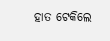ହାତ ଟେକିଲେ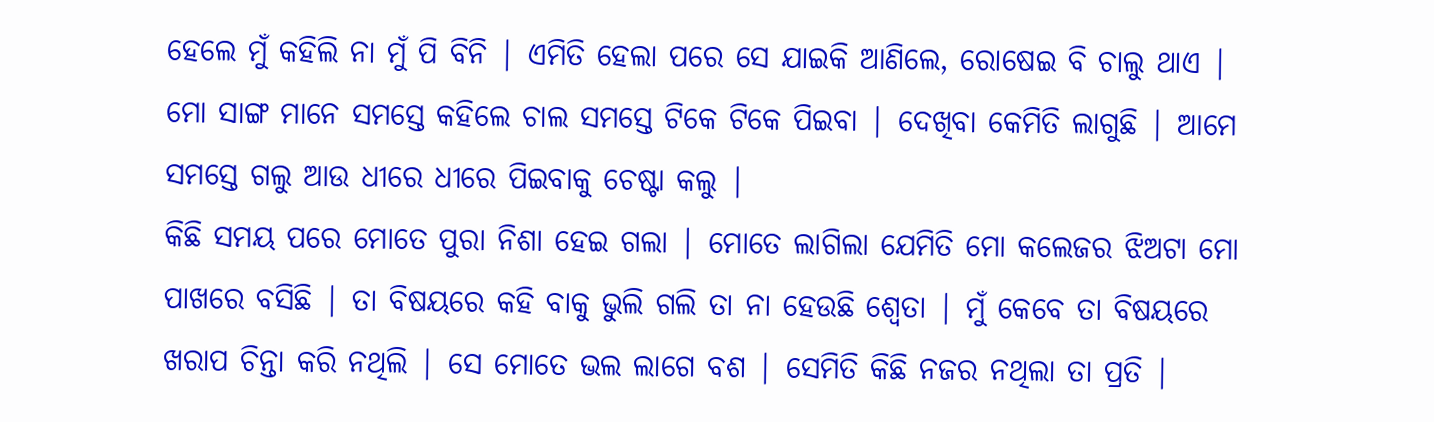ହେଲେ ମୁଁ କହିଲି ନା ମୁଁ ପି ବିନି | ଏମିତି ହେଲା ପରେ ସେ ଯାଇକି ଆଣିଲେ, ରୋଷେଇ ବି ଚାଲୁ ଥାଏ | ମୋ ସାଙ୍ଗ ମାନେ ସମସ୍ତେ କହିଲେ ଚାଲ ସମସ୍ତେ ଟିକେ ଟିକେ ପିଇବା | ଦେଖିବା କେମିତି ଲାଗୁଛି | ଆମେ ସମସ୍ତେ ଗଲୁ ଆଉ ଧୀରେ ଧୀରେ ପିଇବାକୁ ଚେଷ୍ଟା କଲୁ |
କିଛି ସମୟ ପରେ ମୋତେ ପୁରା ନିଶା ହେଇ ଗଲା | ମୋତେ ଲାଗିଲା ଯେମିତି ମୋ କଲେଜର ଝିଅଟା ମୋ ପାଖରେ ବସିଛି | ତା ବିଷୟରେ କହି ବାକୁ ଭୁଲି ଗଲି ତା ନା ହେଉଛି ଶ୍ଵେତା | ମୁଁ କେବେ ତା ବିଷୟରେ ଖରାପ ଚିନ୍ତା କରି ନଥିଲି | ସେ ମୋତେ ଭଲ ଲାଗେ ବଶ | ସେମିତି କିଛି ନଜର ନଥିଲା ତା ପ୍ରତି |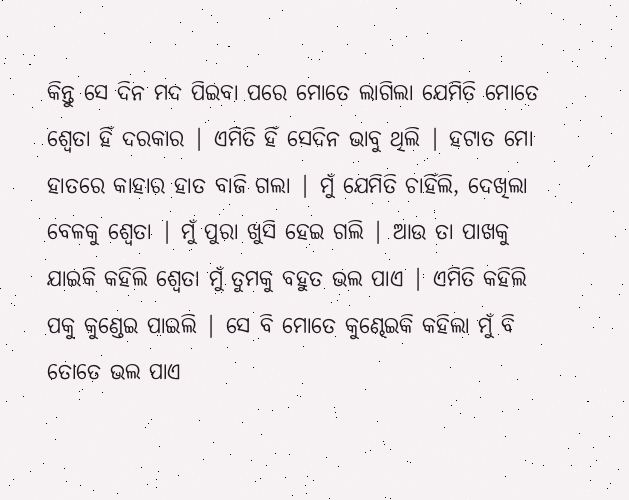କିନ୍ତୁ ସେ ଦିନ ମଦ ପିଇବା ପରେ ମୋତେ ଲାଗିଲା ଯେମିତି ମୋତେ ଶ୍ଵେତା ହିଁ ଦରକାର | ଏମିତି ହିଁ ସେଦିନ ଭାବୁ ଥିଲି | ହଟାତ ମୋ ହାତରେ କାହାର ହାତ ବାଜି ଗଲା | ମୁଁ ଯେମିତି ଚାହିଁଲି, ଦେଖିଲା ବେଳକୁ ଶ୍ଵେତା | ମୁଁ ପୁରା ଖୁସି ହେଇ ଗଲି | ଆଉ ତା ପାଖକୁ ଯାଇକି କହିଲି ଶ୍ଵେତା ମୁଁ ତୁମକୁ ବହୁତ ଭଲ ପାଏ | ଏମିତି କହିଲି ପକୁ କୁଣ୍ଡେଇ ପାଇଲି | ସେ ବି ମୋତେ କୁଣ୍ଢେଇକି କହିଲା ମୁଁ ବି ତୋତେ ଭଲ ପାଏ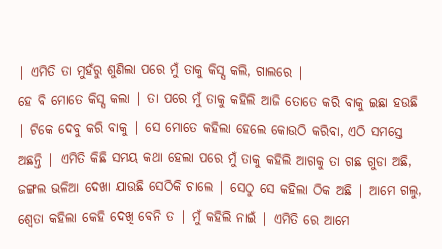| ଏମିତି ତା ମୁହଁରୁ ଶୁଣିଲା ପରେ ମୁଁ ତାକୁ କିସ୍ସ କଲି, ଗାଲରେ |
ହେ ବି ମୋତେ କିସ୍ସ କଲା | ତା ପରେ ମୁଁ ତାକୁ କହିଲି ଆଜି ତୋତେ କରି ବାକୁ ଇଛା ହଉଛି | ଟିକେ ଦେବୁ କରି ବାକୁ | ସେ ମୋତେ କହିଲା ହେଲେ କୋଉଠି କରିବା, ଏଠି ସମସ୍ତେ ଅଛନ୍ତି | ଏମିତି କିଛି ସମୟ କଥା ହେଲା ପରେ ମୁଁ ତାକୁ କହିଲି ଆଗକୁ ତା ଗଛ ଗୁଡା ଅଛି, ଜଙ୍ଗଲ ଭଳିଆ ଦେଖା ଯାଉଛି ସେଠିକି ଚାଲେ | ସେଠୁ ସେ କହିଲା ଠିକ ଅଛି | ଆମେ ଗଲୁ, ଶ୍ଵେତା କହିଲା କେହି ଦେଖି ବେନି ତ | ମୁଁ କହିଲି ନାଇଁ | ଏମିତି ରେ ଆମେ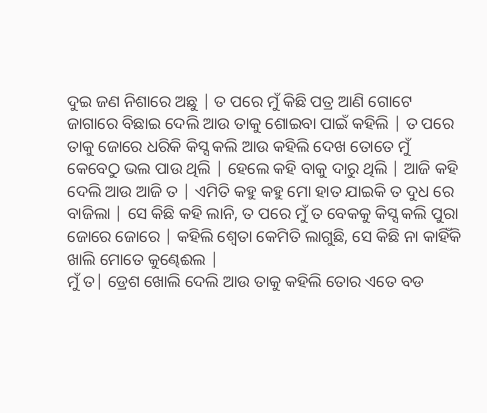ଦୁଇ ଜଣ ନିଶାରେ ଅଛୁ | ତ ପରେ ମୁଁ କିଛି ପତ୍ର ଆଣି ଗୋଟେ ଜାଗାରେ ବିଛାଇ ଦେଲି ଆଉ ତାକୁ ଶୋଇବା ପାଇଁ କହିଲି | ତ ପରେ ତାକୁ ଜୋରେ ଧରିକି କିସ୍ସ କଲି ଆଉ କହିଲି ଦେଖ ତୋତେ ମୁଁ କେବେଠୁ ଭଲ ପାଉ ଥିଲି | ହେଲେ କହି ବାକୁ ଦାରୁ ଥିଲି | ଆଜି କହି ଦେଲି ଆଉ ଆଜି ତ | ଏମିତି କହୁ କହୁ ମୋ ହାତ ଯାଇକି ତ ଦୁଧ ରେ ବାଜିଲା | ସେ କିଛି କହି ଲାନି, ତ ପରେ ମୁଁ ତ ବେକକୁ କିସ୍ସ କଲି ପୁରା ଜୋରେ ଜୋରେ | କହିଲି ଶ୍ଵେତା କେମିତି ଲାଗୁଛି, ସେ କିଛି ନା କାହିଁକି ଖାଲି ମୋତେ କୁଣ୍ଢେଈଲ |
ମୁଁ ତ| ଡ୍ରେଶ ଖୋଲି ଦେଲି ଆଉ ତାକୁ କହିଲି ତୋର ଏତେ ବଡ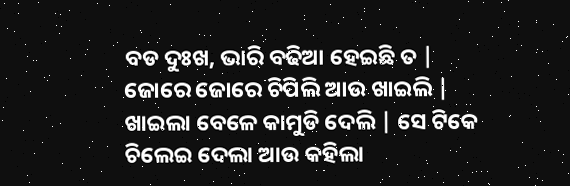ବଡ ଦୁଃଖ, ଭାରି ବଢିଆ ହେଇଛି ତ | ଜୋରେ ଜୋରେ ଚିପିଲି ଆଉ ଖାଇଲି | ଖାଇଲା ବେଳେ କାମୁଡି ଦେଲି | ସେ ଟିକେ ଚିଲେଇ ଦେଲା ଆଉ କହିଲା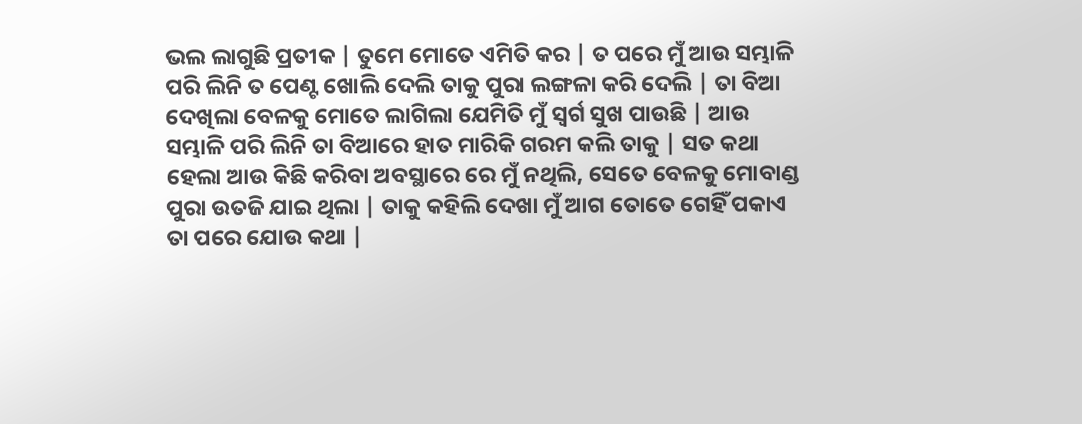ଭଲ ଲାଗୁଛି ପ୍ରତୀକ | ତୁମେ ମୋତେ ଏମିତି କର | ତ ପରେ ମୁଁ ଆଉ ସମ୍ଭାଳି ପରି ଲିନି ତ ପେଣ୍ଟ ଖୋଲି ଦେଲି ତାକୁ ପୁରା ଲଙ୍ଗଳା କରି ଦେଲି | ତା ବିଆ ଦେଖିଲା ବେଳକୁ ମୋତେ ଲାଗିଲା ଯେମିତି ମୁଁ ସ୍ୱର୍ଗ ସୁଖ ପାଉଛି | ଆଉ ସମ୍ଭାଳି ପରି ଲିନି ତା ବିଆରେ ହାତ ମାରିକି ଗରମ କଲି ତାକୁ | ସତ କଥା ହେଲା ଆଉ କିଛି କରିବା ଅବସ୍ଥାରେ ରେ ମୁଁ ନଥିଲି, ସେତେ ବେଳକୁ ମୋବାଣ୍ଡ ପୁରା ଉତଜି ଯାଇ ଥିଲା | ତାକୁ କହିଲି ଦେଖା ମୁଁ ଆଗ ତୋତେ ଗେହିଁ ପକାଏ ତା ପରେ ଯୋଉ କଥା |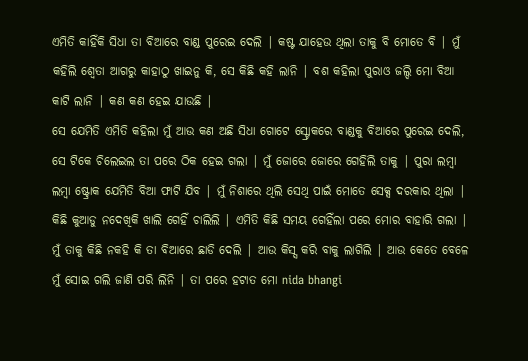ଏମିତି କାହିଁକି ସିଧା ତା ବିଆରେ ବାଣ୍ଡ ପୁରେଇ ଦେଲି | କଷ୍ଟ ଯାହେଉ ଥିଲା ତାକୁ ବି ମୋତେ ବି | ମୁଁ କହିଲି ଶ୍ଵେତା ଆଗରୁ କାହାଠୁ ଖାଇନୁ କି, ସେ କିଛି କହି ଲାନି | ବଶ କହିଲା ପୁରାଓ ଜଲ୍ଦି ମୋ ବିଆ କାଟି ଲାନି | କଣ କଣ ହେଇ ଯାଉଛି |
ସେ ଯେମିତି ଏମିତି କହିଲା ମୁଁ ଆଉ କଣ ଅଛି ସିଧା ଗୋଟେ ସ୍ଟ୍ରୋକରେ ବାଣ୍ଡକୁ ବିଆରେ ପୁରେଇ ଦେଲି, ସେ ଟିକେ ଚିଲେଇଲ ତା ପରେ ଠିକ ହେଇ ଗଲା | ମୁଁ ଜୋରେ ଜୋରେ ଗେହିଲି ତାକୁ | ପୁରା ଲମ୍ବା ଲମ୍ବା ଷ୍ଟ୍ରୋକ ଯେମିତି ବିଆ ଫାଟି ଯିବ | ମୁଁ ନିଶାରେ ଥିଲି ସେଥି ପାଇଁ ମୋତେ ସେକ୍ସ ଦରକାର ଥିଲା | କିଛି କୁଆଡୁ ନଦେଖିକି ଖାଲି ଗେହିଁ ଚାଲିଲି | ଏମିତି କିଛି ସମୟ ଗେହିଁଲା ପରେ ମୋର ବାହାରି ଗଲା | ମୁଁ ତାକୁ କିଛି ନକହି କି ତା ବିଆରେ ଛାଡି ଦେଲି | ଆଉ କିସ୍ସ କରି ବାକୁ ଲାଗିଲି | ଆଉ କେତେ ବେଳେ ମୁଁ ସୋଇ ଗଲି ଜାଣି ପରି ଲିନି | ତା ପରେ ହଟାତ ମୋ nida bhangi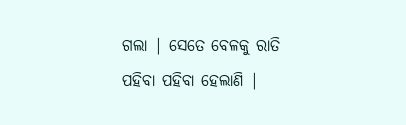ଗଲା | ସେତେ ବେଳକୁ ରାତି ପହିବା ପହିବା ହେଲାଣି |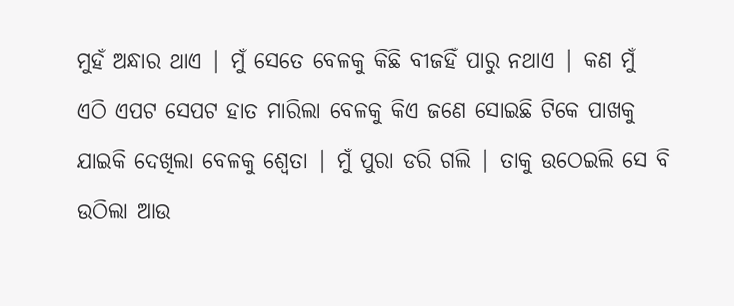ମୁହଁ ଅନ୍ଧାର ଥାଏ | ମୁଁ ସେତେ ବେଳକୁ କିଛି ବୀଜହିଁ ପାରୁ ନଥାଏ | କଣ ମୁଁ ଏଠି ଏପଟ ସେପଟ ହାତ ମାରିଲା ବେଳକୁ କିଏ ଜଣେ ସୋଇଛି ଟିକେ ପାଖକୁ ଯାଇକି ଦେଖିଲା ବେଳକୁ ଶ୍ଵେତା | ମୁଁ ପୁରା ଡରି ଗଲି | ତାକୁ ଉଠେଇଲି ସେ ବି ଉଠିଲା ଆଉ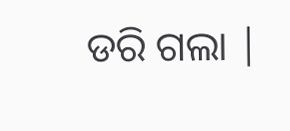ଡରି ଗଲା |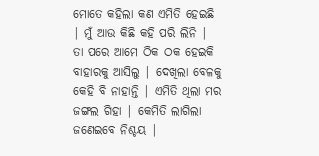ମୋତେ କହିଲା କଣ ଏମିତି ହେଇଛି | ମୁଁ ଆଉ କିଛି କହି ପରି ଲିନି | ତା ପରେ ଆମେ ଠିକ ଠକ ହେଇକି ବାହାରକୁ ଆସିଲୁ | ଦେଖିଲା ବେଳକୁ କେହି ବି ନାହାନ୍ତି | ଏମିତି ଥିଲା ମର ଜଙ୍ଗଲ ଗିହା | କେମିତି ଲାଗିଲା ଜଣେଇବେ ନିଶ୍ଚୟ |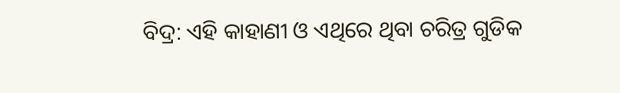ବିଦ୍ର: ଏହି କାହାଣୀ ଓ ଏଥିରେ ଥିବା ଚରିତ୍ର ଗୁଡିକ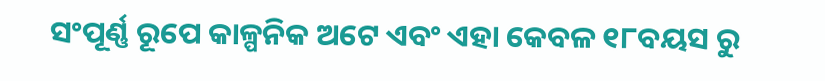ସଂପୂର୍ଣ୍ଣ ରୂପେ କାଳ୍ପନିକ ଅଟେ ଏବଂ ଏହା କେବଳ ୧୮ବୟସ ରୁ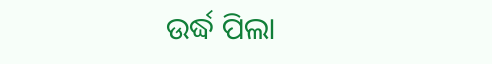ଉର୍ଦ୍ଧ ପିଲା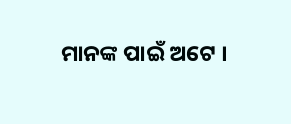ମାନଙ୍କ ପାଇଁ ଅଟେ ।